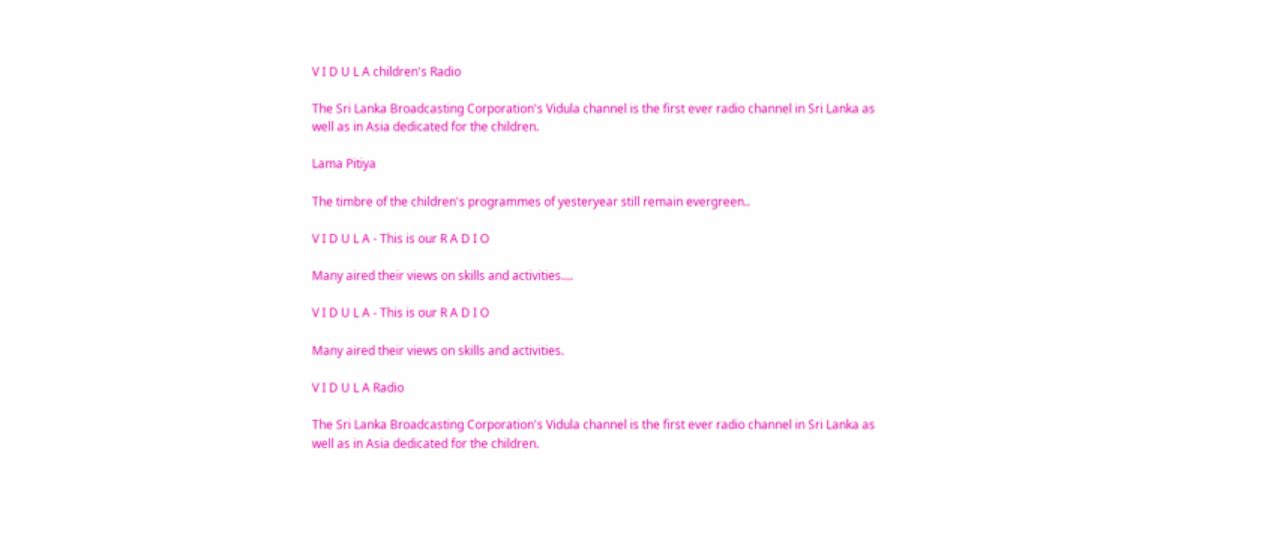V I D U L A children's Radio

The Sri Lanka Broadcasting Corporation's Vidula channel is the first ever radio channel in Sri Lanka as well as in Asia dedicated for the children.

Lama Pitiya

The timbre of the children's programmes of yesteryear still remain evergreen..

V I D U L A - This is our R A D I O

Many aired their views on skills and activities....

V I D U L A - This is our R A D I O

Many aired their views on skills and activities.

V I D U L A Radio

The Sri Lanka Broadcasting Corporation's Vidula channel is the first ever radio channel in Sri Lanka as well as in Asia dedicated for the children.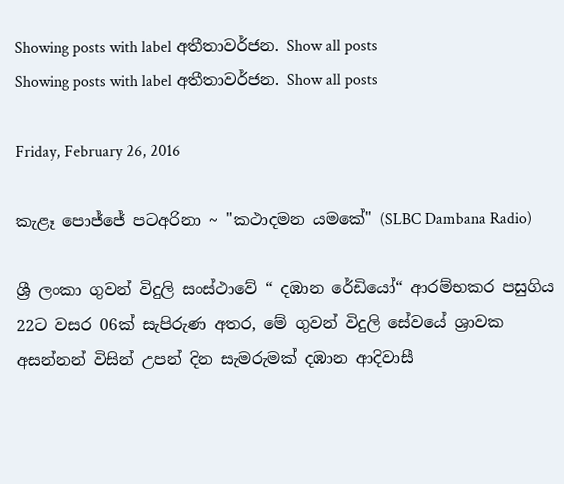Showing posts with label අතීතාවර්ජන. Show all posts
Showing posts with label අතීතාවර්ජන. Show all posts

Friday, February 26, 2016

කැළෑ පොජ්ජේ පටඅරිනා ~ "කථාදමන යමකේ" (SLBC Dambana Radio)

ශ්‍රී ලංකා ගුවන් විදුලි සංස්ථාවේ “ දඹාන රේඩියෝ“ ආරම්භකර පසුගිය 22ට වසර 06ක් සැපිරුණ අතර, මේ ගුවන් විදුලි සේවයේ ශ්‍රාවක අසන්නන් විසින් උපන් දින සැමරුමක් දඹාන ආදිවාසී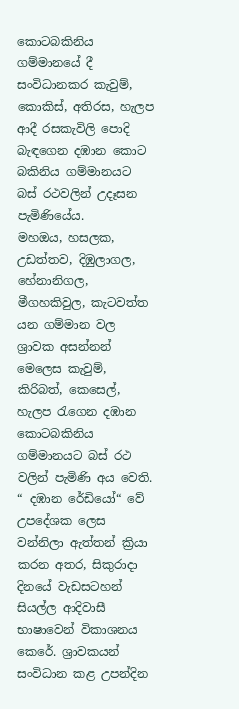කොටබකිනිය ගම්මානයේ දී සංවිධානකර කැවුම්, කොකිස්, අතිරස, හැලප ආදී රසකැවිලි පොදි බැඳගෙන දඹාන කොට බකිනිය ගම්මානයට බස් රථවලින් උදෑසන පැමිණියේය.
මහඔය, හසලක, උඩත්තව, දිඹුලාගල, හේනානිගල, මීගහකිවුල, කැටවත්ත යන ගම්මාන වල ශ්‍රාවක අසන්නන් මෙලෙස කැවුම්, කිරිබත්, කෙසෙල්, හැලප රැගෙන දඹාන කොටබකිනිය ගම්මානයට බස් රථ වලින් පැමිණි අය වෙති.
“ දඹාන රේඩියෝ“ වේ උපදේශක ලෙස වන්නිලා ඇත්තන් ක්‍රියා කරන අතර, සිකුරාදා දිනයේ වැඩසටහන් සියල්ල ආදිවාසී භාෂාවෙන් විකාශනය කෙරේ. ශ්‍රාවකයන් සංවිධාන කළ උපන්දින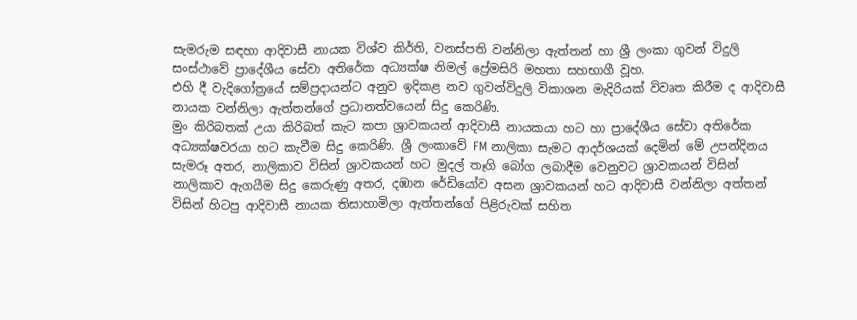සැමරුම සඳහා ආදිවාසී නායක විශ්ව කිර්ති, වනස්පති වන්නිලා ඇත්තන් හා ශ්‍රී ලංකා ගුවන් විදුලි සංස්ථාවේ ප්‍රාදේශීය සේවා අතිරේක අධ්‍යක්ෂ නිමල් ප්‍රේමසිරි මහතා සහභාගී වූහ.
එහි දී වැදිගෝත්‍රයේ සම්ප්‍රදායන්ට අනුව ඉදිකළ නව ගුවන්විදුලි විකාශන මැදිරියක් විවෘත කිරීම ද ආදිවාසී නායක වන්නිලා ඇත්තන්ගේ ප්‍රධානත්වයෙන් සිදු කෙරිණි.
මුං කිරිබතක් උයා කිරිබත් කැට කපා ශ්‍රාවකයන් ආදිවාසී නායකයා හට හා ප්‍රාදේශීය සේවා අතිරේක අධ්‍යක්ෂවරයා හට කැවීම සිදු කෙරිණි. ශ්‍රී ලංකාවේ FM නාලිකා සැමට ආදර්ශයක් දෙමින් මේ උපන්දිනය සැමරූ අතර, නාලිකාව විසින් ශ්‍රාවකයන් හට මුදල් තෑගි බෝග ලබාදීම වෙනුවට ශ්‍රාවකයන් විසින් නාලිකාව ඇගයීම සිදු කෙරුණු අතර, දඹාන රේඩියෝව අසන ශ්‍රාවකයන් හට ආදිවාසී වන්නිලා අත්තන් විසින් හිටපු ආදිවාසී නායක තිසාහාමිලා ඇත්තන්ගේ පිළිරුවක් සහිත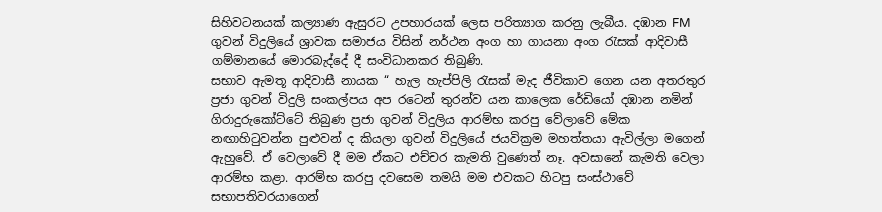සිහිවටනයක් කල්‍යාණ ඇසුරට උපහාරයක් ලෙස පරිත්‍යාග කරනු ලැබීය. දඹාන FM ගුවන් විදුලියේ ශ්‍රාවක සමාජය විසින් නර්ථන අංග හා ගායනා අංග රැසක් ආදිවාසී ගම්මානයේ මොරබැද්දේ දී සංවිධානකර තිබුණි.
සභාව ඇමතූ ආදිවාසී නායක “ හැල හැප්පිලි රැසක් මැද ජීවිකාව ගෙන යන අතරතුර ප්‍රජා ගුවන් විදුලි සංකල්පය අප රටෙන් තුරන්ව යන කාලෙක රේඩියෝ දඹාන නමින් ගිරාදුරුකෝට්ටේ තිබුණ ප්‍රජා ගුවන් විදුලිය ආරම්භ කරපු වේලාවේ මේක නඟාහිටුවන්න පුළුවන් ද කියලා ගුවන් විදුලියේ ජයවික්‍රම මහත්තයා ඇවිල්ලා මගෙන් ඇහුවේ. ඒ වෙලාවේ දී මම ඒකට එච්චර කැමති වුණෙත් නෑ. අවසානේ කැමති වෙලා ආරම්භ කළා. ආරම්භ කරපු දවසෙම තමයි මම එවකට හිටපු සංස්ථාවේ සභාපතිවරයාගෙන්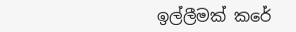ඉල්ලීමක් කරේ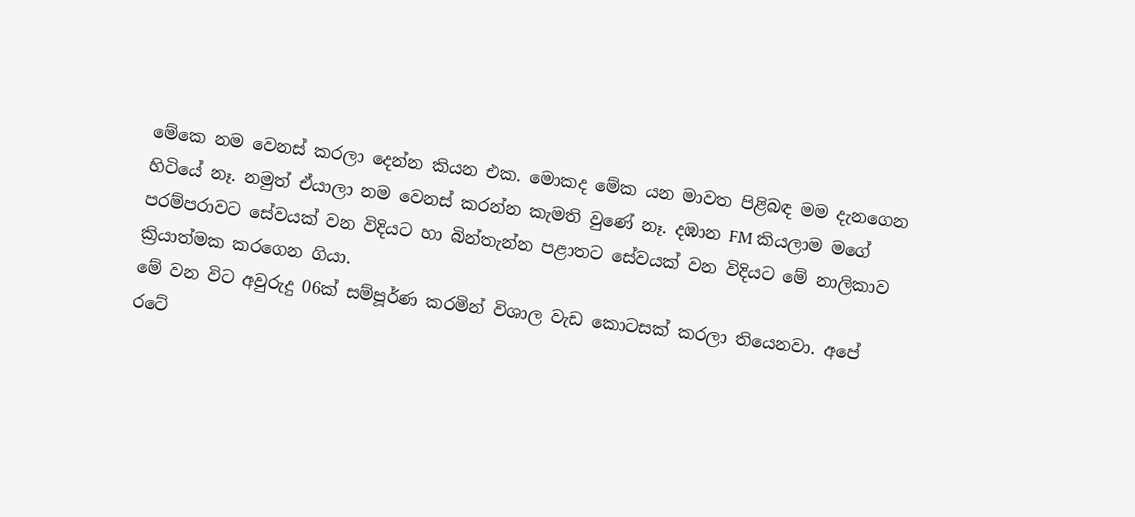මේකෙ නම වෙනස් කරලා දෙන්න කියන එක. මොකද මේක යන මාවත පිළිබඳ මම දැනගෙන හිටියේ නෑ. නමුත් ඒයාලා නම වෙනස් කරන්න කැමති වුණේ නෑ. දඹාන FM කියලාම මගේ පරම්පරාවට සේවයක් වන විදියට හා බින්තැන්න පළාතට සේවයක් වන විදියට මේ නාලිකාව ක්‍රියාත්මක කරගෙන ගියා.
මේ වන විට අවුරුදු 06ක් සම්පූර්ණ කරමින් විශාල වැඩ කොටසක් කරලා තියෙනවා. අපේ රටේ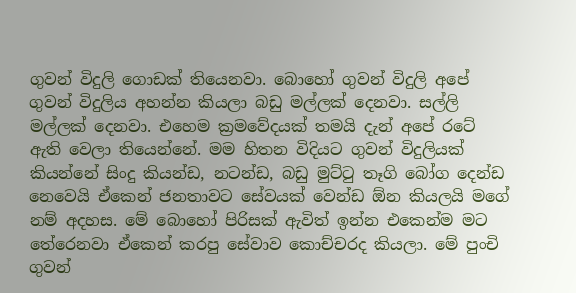ගුවන් විදුලි ගොඩක් තියෙනවා. බොහෝ ගුවන් විදුලි අපේ ගුවන් විදුලිය අහන්න කියලා බඩු මල්ලක් දෙනවා. සල්ලි මල්ලක් දෙනවා. එහෙම ක්‍රමවේදයක් තමයි දැන් අපේ රටේ ඇති වෙලා තියෙන්නේ. මම හිතන විදියට ගුවන් විදුලියක් කියන්නේ සිංදු කියන්ඩ, නටන්ඩ, බඩු මුට්ටු තෑගි බෝග දෙන්ඩ නෙවෙයි ඒකෙන් ජනතාවට සේවයක් වෙන්ඩ ඕන කියලයි මගේ නම් අදහස. මේ බොහෝ පිරිසක් ඇවිත් ඉන්න එකෙන්ම මට තේරෙනවා ඒකෙන් කරපු සේවාව කොච්චරද කියලා. මේ පුංචි ගුවන්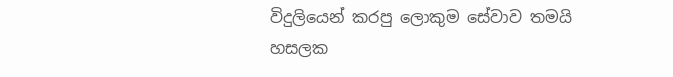විදුලියෙන් කරපු ලොකුම සේවාව තමයි හසලක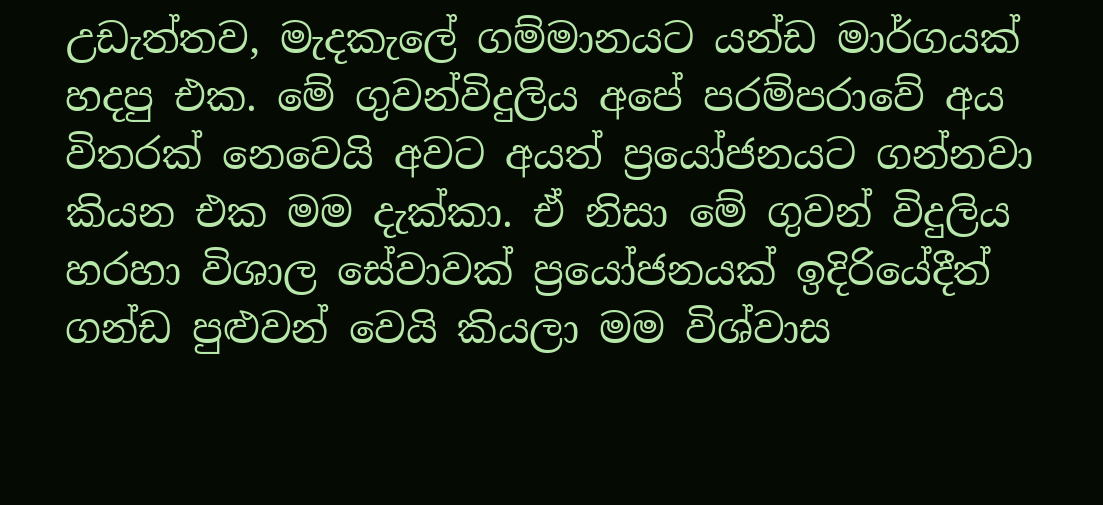උඩැත්තව, මැදකැලේ ගම්මානයට යන්ඩ මාර්ගයක් හදපු එක. මේ ගුවන්විදුලිය අපේ පරම්පරාවේ අය විතරක් නෙවෙයි අවට අයත් ප්‍රයෝජනයට ගන්නවා කියන එක මම දැක්කා. ඒ නිසා මේ ගුවන් විදුලිය හරහා විශාල සේවාවක් ප්‍රයෝජනයක් ඉදිරියේදීත් ගන්ඩ පුළුවන් වෙයි කියලා මම විශ්වාස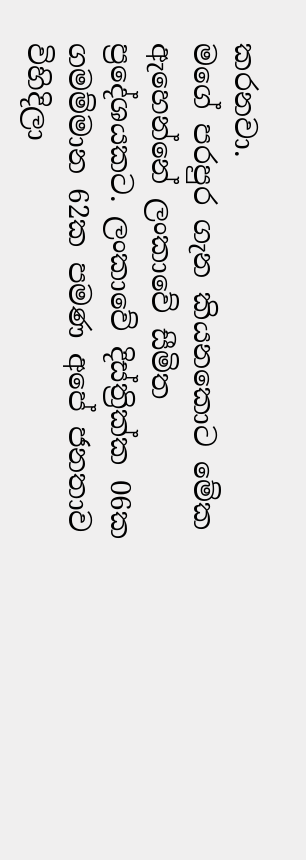කරනවා.
මගේ පරපුර ගැන කියනකොට මේක ඇහෙන්නේ ලංකාවේ සීමිත ප්‍රදේශයකට. ලංකාවේ දිස්ත්‍රික්ක 06ක ගමම්මාන 62ක පමණ අපේ ජනතාව විහිදිලා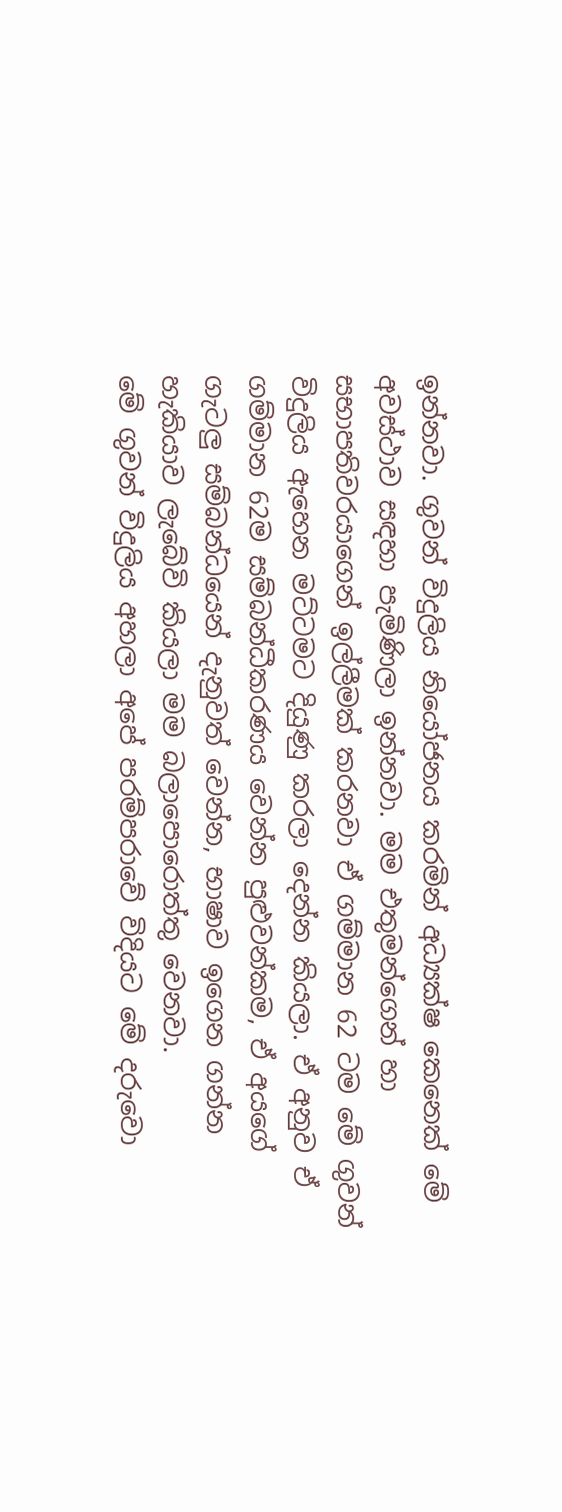ඉන්නවා. ගුවන් විදුලිය නියෝජනය කරමින් අධ්‍යක්ෂ කෙනෙක් මේ අවස්ථාව සඳහා පැමිණිලා ඉන්නවා. මම එතුමන්ගෙන් හා සභාපතිවරයාගෙන් ඉල්ලීමක් කරනවා ඒ ගම්මාන 62 ටම මේ ගුවන් විදුලිය ඇහෙන මට්ටමට දියුණු කරලා දෙන්න කියලා. ඒ අනුව ඒ ගම්මාන 62ම සම්බන්ධීකරණය වෙන්න පුළුවන්කම, ඒ අයගේ ගැටලු සම්බන්ධයෙන් දැනුවත් වෙන්න, භාෂාව ඉගෙන ගන්න හැකියාව ලැබේවි කියලා මම බලාපොරොත්තු වෙනවා.
මේ ගුවන් විදුලිය අහලා අපේ පරම්පරාවේ විදියට මේ දරුවො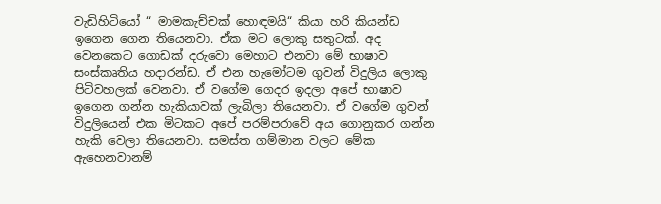වැඩිහිටියෝ “ මාමකැච්චක් හොඳමයි“ කියා හරි කියන්ඩ ඉගෙන ගෙන තියෙනවා. ඒක මට ලොකු සතුටක්. අද වෙනකෙට ගොඩක් දරුවො මෙහාට එනවා මේ භාෂාව සංස්කෘතිය හදාරන්ඩ. ඒ එන හැමෝටම ගුවන් විදුලිය ලොකු පිටිවහලක් වෙනවා. ඒ වගේම ගෙදර ඉදලා අපේ භාෂාව ඉගෙන ගන්න හැකියාවක් ලැබිලා තියෙනවා. ඒ වගේම ගුවන් විදුලියෙන් එක මිටකට අපේ පරම්පරාවේ අය ගොනුකර ගන්න හැකි වෙලා තියෙනවා. සමස්ත ගම්මාන වලට මේක ඇහෙනවානම්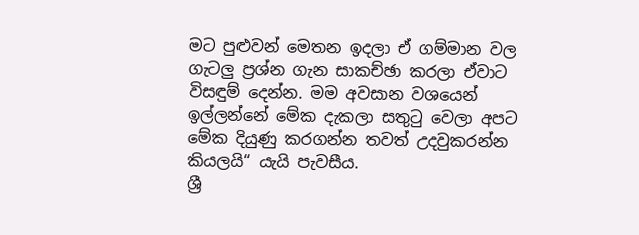මට පුළුවන් මෙතන ඉදලා ඒ ගම්මාන වල ගැටලු ප්‍රශ්න ගැන සාකච්ඡා කරලා ඒවාට විසඳුම් දෙන්න. මම අවසාන වශයෙන් ඉල්ලන්නේ මේක දැකලා සතුටු වෙලා අපට මේක දියුණු කරගන්න තවත් උදවුකරන්න කියලයි“ යැයි පැවසීය.
ශ්‍රී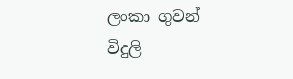ලංකා ගුවන් විදුලි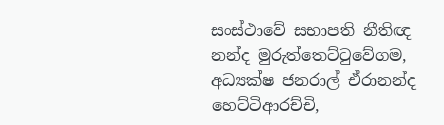සංස්ථාවේ සභාපති නීතිඥ නන්ද මුරුත්තෙට්ටුවේගම, අධ්‍යක්ෂ ජනරාල් ඒරානන්ද හෙට්ටිආරච්චි,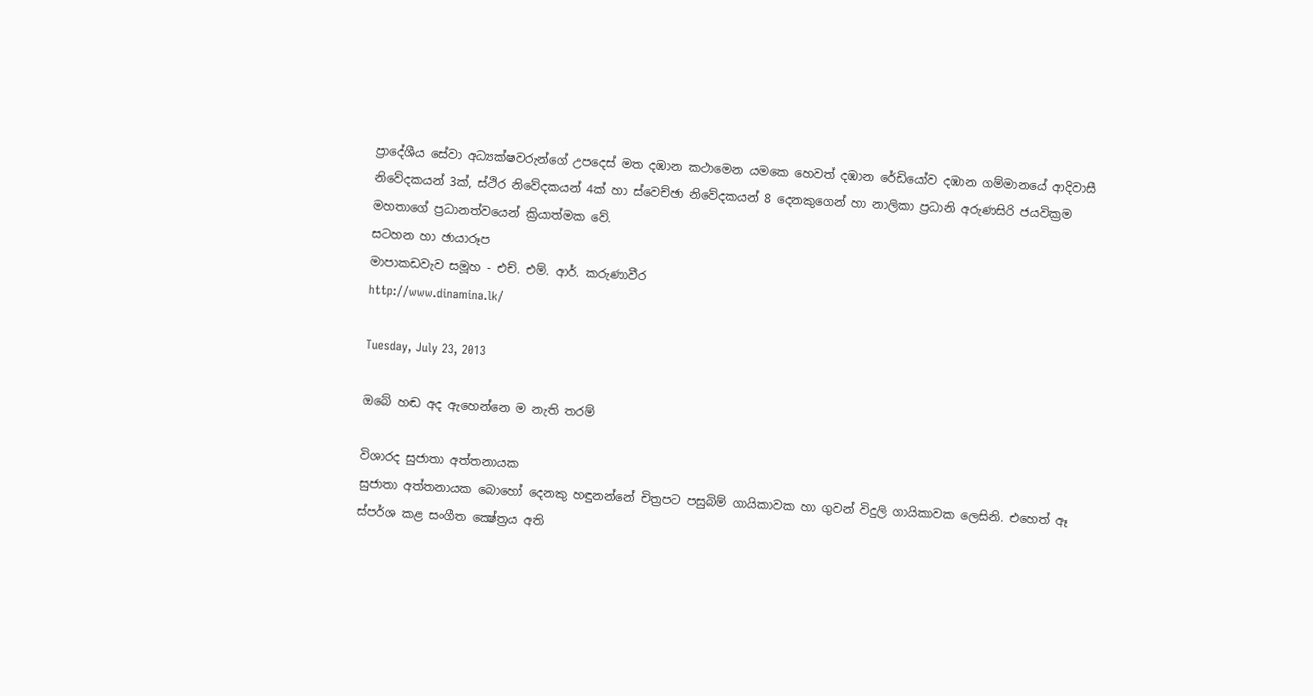ප්‍රාදේශීය සේවා අධ්‍යක්ෂවරුන්ගේ උපදෙස් මත දඹාන කථාමෙන යමකෙ හෙවත් දඹාන රේඩියෝව දඹාන ගම්මානයේ ආදිවාසී නිවේදකයන් 3ක්, ස්ථිර නිවේදකයන් 4ක් හා ස්වෙච්ඡා නිවේදකයන් 8 දෙනකුගෙන් හා නාලිකා ප්‍රධානි අරුණසිරි ජයවික්‍රම මහතාගේ ප්‍රධානත්වයෙන් ක්‍රියාත්මක වේ.
සටහන හා ඡායාරූප
මාපාකඩවැව සමූහ - එච්. එම්. ආර්. කරුණාවීර
http://www.dinamina.lk/

Tuesday, July 23, 2013

ඔබේ හඬ අද ඇහෙන්නෙ ම නැති තරම්

විශාරද සුජාතා අත්තනායක
සුජාතා අත්තනායක බොහෝ දෙනකු හඳුනන්නේ චිත්‍රපට පසුබිම් ගායිකාවක හා ගුවන් විදුලි ගායිකාවක ලෙසිනි. එහෙත් ඈ ස්පර්ශ කළ සංගීත ක්‍ෂේත්‍රය අති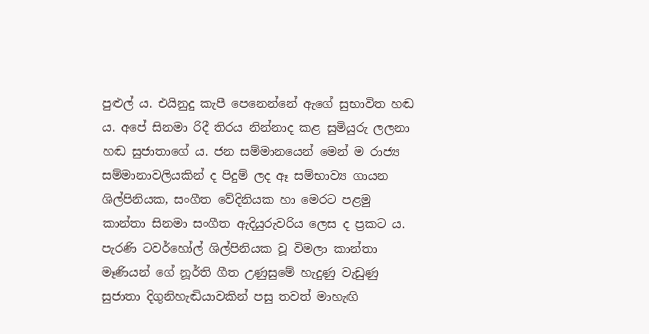පුළුල් ය. එයිනුදු කැපී පෙනෙන්නේ ඇගේ සුභාවිත හඬ ය. අපේ සිනමා රිදී තිරය නින්නාද කළ සුමියුරු ලලනා හඬ සුජාතාගේ ය. ජන සම්මානයෙන් මෙන් ම රාජ්‍ය සම්මානාවලියකින් ද පිදුම් ලද ඈ සම්භාව්‍ය ගායන ශිල්පිනියක, සංගීත වේදිනියක හා මෙරට පළමු කාන්තා සිනමා සංගීත ඇදියුරුවරිය ලෙස ද ප්‍රකට ය.
පැරණි ටවර්හෝල් ශිල්පිනියක වූ විමලා කාන්තා මෑණියන් ගේ නූර්ති ගීත උණුසුමේ හැදුණු වැඩුණු සුජාතා දිගුනිහැඬියාවකින් පසු තවත් මාහැඟි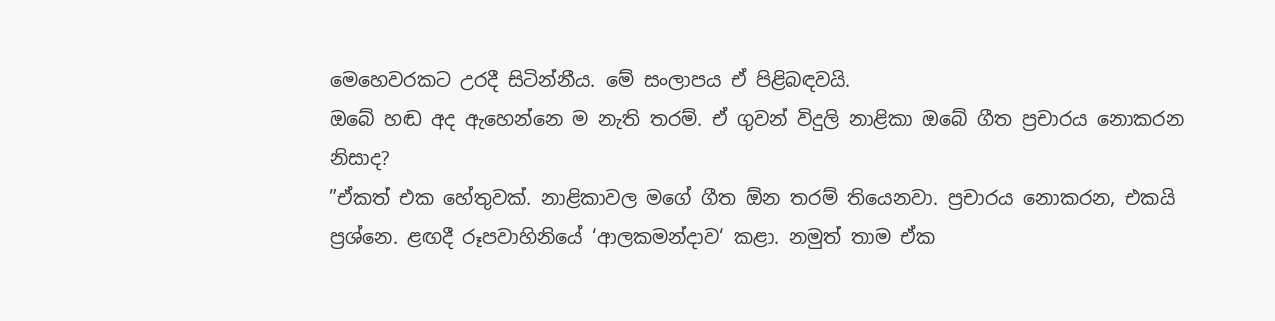මෙහෙවරකට උරදී සිටින්නීය. මේ සංලාපය ඒ පිළිබඳවයි.
ඔබේ හඬ අද ඇහෙන්නෙ ම නැති තරම්. ඒ ගුවන් විදුලි නාළිකා ඔබේ ගීත ප්‍රචාරය නොකරන නිසාද?
”ඒකත් එක හේතුවක්. නාළිකාවල මගේ ගීත ඕන තරම් තියෙනවා. ප්‍රචාරය නොකරන, එකයි ප්‍රශ්නෙ. ළඟදී රූපවාහිනියේ ‘ආලකමන්දාව‘ කළා. නමුත් තාම ඒක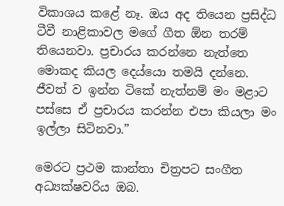විකාශය කළේ නෑ. ඔය අද තියෙන ප්‍රසිද්ධ ටීවී නාළිකාවල මගේ ගීත ඕන තරම් තියෙනවා. ප්‍රචාරය කරන්නෙ නැත්තෙ මොකද කියල දෙය්යො තමයි දන්නෙ. ජීවත් ව ඉන්න ටිකේ නැත්නම් මං මළාට පස්සෙ ඒ ප්‍රචාරය කරන්න එපා කියලා මං ඉල්ලා සිටිනවා.”

මෙරට ප්‍රථම කාන්තා චිත්‍රපට සංගීත අධ්‍යක්ෂවරිය ඔබ.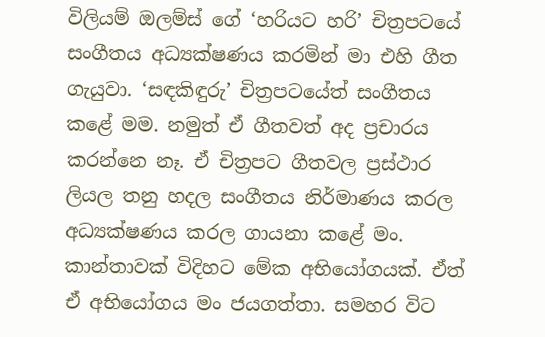විලියම් ඔලම්ස් ගේ ‘හරියට හරි’ චිත්‍රපටයේ සංගීතය අධ්‍යක්ෂණය කරමින් මා එහි ගීත ගැයුවා. ‘සඳකිඳුරු’ චිත්‍රපටයේත් සංගීතය කළේ මම. නමුත් ඒ ගීතවත් අද ප්‍රචාරය කරන්නෙ නෑ. ඒ චිත්‍රපට ගීතවල ප්‍රස්ථාර ලියල තනු හදල සංගීතය නිර්මාණය කරල අධ්‍යක්ෂණය කරල ගායනා කළේ මං. කාන්තාවක් විදිහට මේක අභියෝගයක්. ඒත් ඒ අභියෝගය මං ජයගත්තා. සමහර විට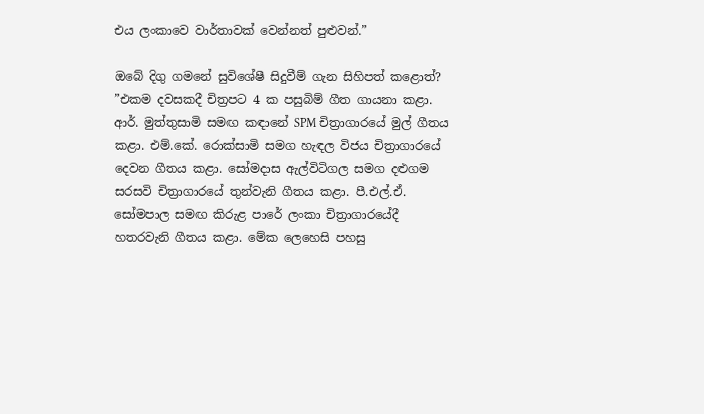එය ලංකාවෙ වාර්තාවක් වෙන්නත් පුළුවන්.”

ඔබේ දිගු ගමනේ සුවිශේෂී සිදුවීම් ගැන සිහිපත් කළොත්?
”එකම දවසකදී චිත්‍රපට 4 ක පසුබිම් ගීත ගායනා කළා. ආර්. මුත්තුසාමි සමඟ කඳානේ SPM චිත්‍රාගාරයේ මුල් ගීතය කළා. එම්.කේ. රොක්සාමි සමග හැඳල විජය චිත්‍රාගාරයේ දෙවන ගීතය කළා. සෝමදාස ඇල්විටිගල සමග දළුගම සරසවි චිත්‍රාගාරයේ තුන්වැනි ගීතය කළා. පී.එල්.ඒ. සෝමපාල සමඟ කිරුළ පාරේ ලංකා චිත්‍රාගාරයේදී හතරවැනි ගීතය කළා. මේක ලෙහෙසි පහසු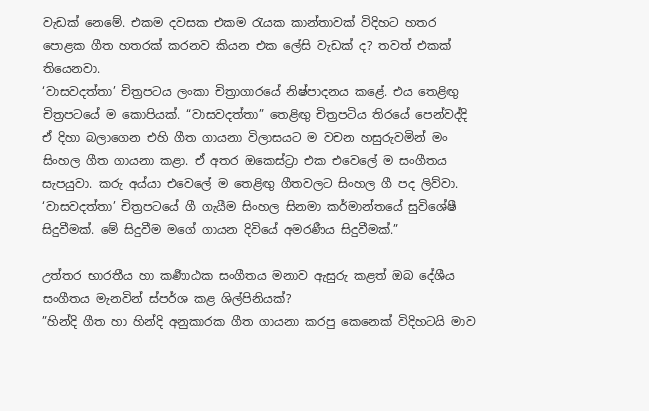වැඩක් නෙමේ. එකම දවසක එකම රැයක කාන්තාවක් විදිහට හතර පොළක ගීත හතරක් කරනව කියන එක ලේසි වැඩක් ද? තවත් එකක් තියෙනවා.
‘වාසවදත්තා’ චිත්‍රපටය ලංකා චිත්‍රාගාරයේ නිෂ්පාදනය කළේ. එය තෙළිඟු චිත්‍රපටයේ ම කොපියක්. “වාසවදත්තා” තෙළිඟු චිත්‍රපටිය තිරයේ පෙන්වද්දි ඒ දිහා බලාගෙන එහි ගීත ගායනා විලාසයට ම වචන හසුරුවමින් මං සිංහල ගීත ගායනා කළා. ඒ අතර ඔකෙස්ට්‍රා එක එවෙලේ ම සංගීතය සැපයුවා. කරු අය්යා එවෙලේ ම තෙළිඟු ගීතවලට සිංහල ගී පද ලිව්වා. ‘වාසවදත්තා’ චිත්‍රපටයේ ගී ගැයීම සිංහල සිනමා කර්මාන්තයේ සුවිශේෂී සිදුවීමක්. මේ සිදුවීම මගේ ගායන දිවියේ අමරණීය සිදුවීමක්.”

උත්තර භාරතීය හා කර්‍ණාඨක සංගීතය මනාව ඇසුරු කළත් ඔබ දේශීය සංගීතය මැනවින් ස්පර්ශ කළ ශිල්පිනියක්?
”හින්දි ගීත හා හින්දි අනුකාරක ගීත ගායනා කරපු කෙනෙක් විදිහටයි මාව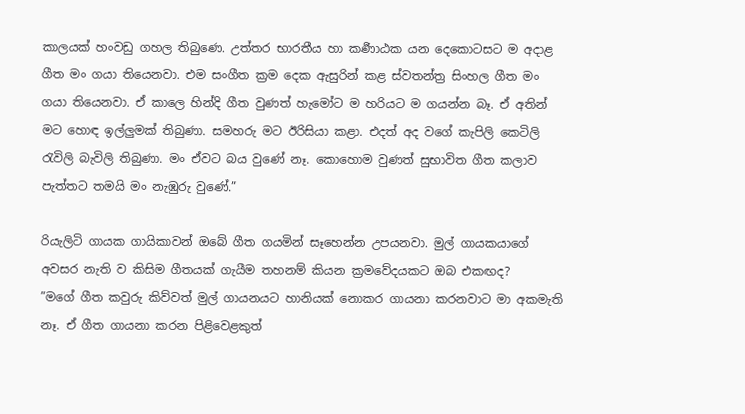කාලයක් හංවඩු ගහල තිබුණෙ. උත්තර භාරතීය හා කර්‍ණාඨක යන දෙකොටසට ම අදාළ ගීත මං ගයා තියෙනවා. එම සංගීත ක්‍රම දෙක ඇසුරින් කළ ස්වතන්ත්‍ර සිංහල ගීත මං ගයා තියෙනවා. ඒ කාලෙ හින්දි ගීත වුණත් හැමෝට ම හරියට ම ගයන්න බෑ. ඒ අතින් මට හොඳ ඉල්ලුමක් තිබුණා. සමහරු මට ඊරිසියා කළා. එදත් අද වගේ කැපිලි කෙටිලි රැවිලි බැවිලි තිබුණා. මං ඒවට බය වුණේ නෑ. කොහොම වුණත් සුභාවිත ගීත කලාව පැත්තට තමයි මං නැඹුරු වුණේ.”

රියැලිටි ගායක ගායිකාවන් ඔබේ ගීත ගයමින් සෑහෙන්න උපයනවා. මුල් ගායකයාගේ අවසර නැති ව කිසිම ගීතයක් ගැයීම තහනම් කියන ක්‍රමවේදයකට ඔබ එකඟද?
”මගේ ගීත කවුරු කිව්වත් මුල් ගායනයට හානියක් නොකර ගායනා කරනවාට මා අකමැති නෑ. ඒ ගීත ගායනා කරන පිළිවෙළකුත්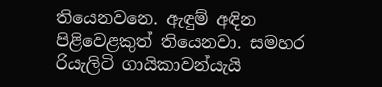තියෙනවනෙ. ඇඳුම් අඳින පිළිවෙළකුත් තියෙනවා. සමහර රියැලිටි ගායිකාවන්යැයි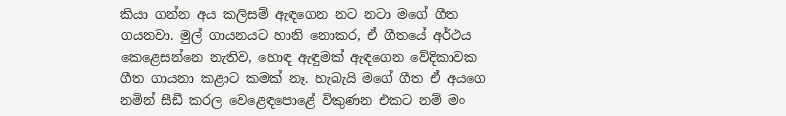කියා ගන්න අය කලිසම් ඇඳගෙන නට නටා මගේ ගීත ගයනවා. මුල් ගායනයට හානි නොකර, ඒ ගීතයේ අර්ථය කෙළෙසන්නෙ නැතිව, හොඳ ඇඳුමක් ඇඳගෙන වේදිකාවක ගීත ගායනා කළාට කමක් නෑ. හැබැයි මගේ ගීත ඒ අයගෙ නමින් සීඩී කරල වෙළෙඳපොළේ විකුණන එකට නම් මං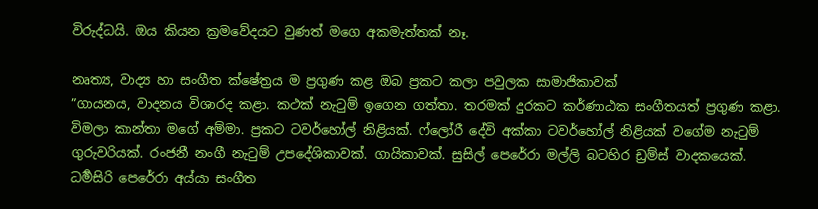විරුද්ධයි. ඔය කියන ක්‍රමවේදයට වුණත් මගෙ අකමැත්තක් නෑ.

නෘත්‍ය, වාද්‍ය හා සංගීත ක්ෂේත්‍රය ම ප්‍රගුණ කළ ඔබ ප්‍රකට කලා පවුලක සාමාජිකාවක්
”ගායනය, වාදනය විශාරද කළා. කථක් නැටුම් ඉගෙන ගත්තා. තරමක් දුරකට කර්ණාඨක සංගීතයත් ප්‍රගුණ කළා. විමලා කාන්තා මගේ අම්මා. ප්‍රකට ටවර්හෝල් නිළියක්. ෆ්ලෝරී දේවි අක්කා ටවර්හෝල් නිළියක් වගේම නැටුම් ගුරුවරියක්. රංජනී නංගී නැටුම් උපදේශිකාවක්. ගායිකාවක්. සුසිල් පෙරේරා මල්ලි බටහිර ඩ්‍රම්ස් වාදකයෙක්. ධර්‍මසිරි පෙරේරා අය්යා සංගීත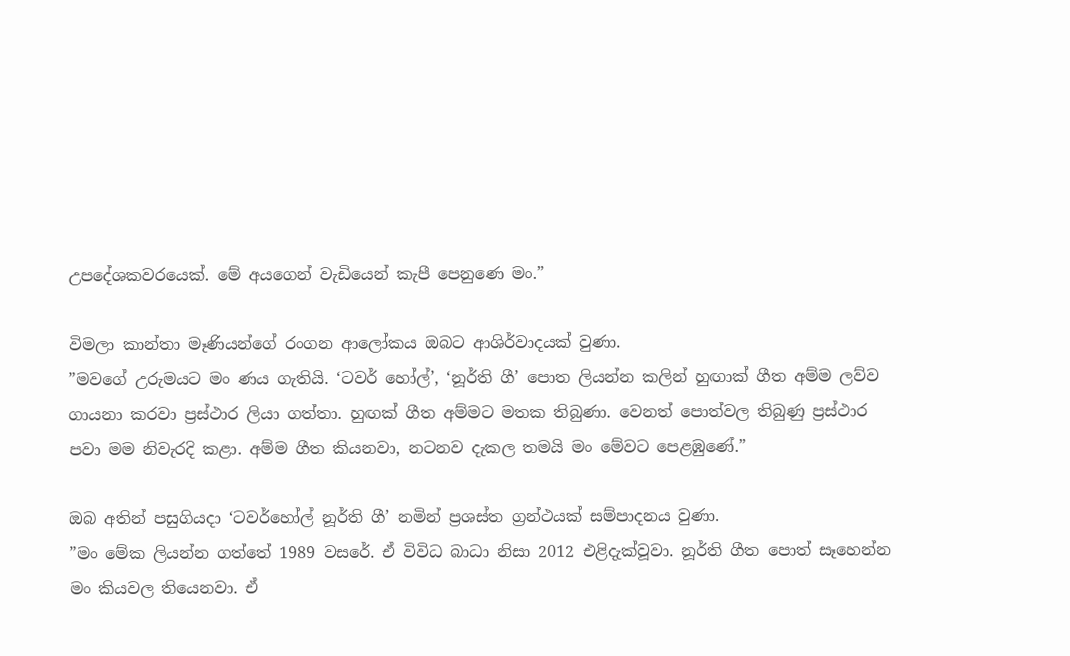උපදේශකවරයෙක්. මේ අයගෙන් වැඩියෙන් කැපී පෙනුණෙ මං.”

විමලා කාන්තා මෑණියන්ගේ රංගන ආලෝකය ඔබට ආශිර්වාදයක් වුණා.
”මවගේ උරුමයට මං ණය ගැතියි. ‘ටවර් හෝල්’, ‘නූර්ති ගී’ පොත ලියන්න කලින් හුඟාක් ගීත අම්ම ලව්ව ගායනා කරවා ප්‍රස්ථාර ලියා ගත්තා. හුඟක් ගීත අම්මට මතක තිබුණා. වෙනත් පොත්වල තිබුණු ප්‍රස්ථාර පවා මම නිවැරදි කළා. අම්ම ගීත කියනවා, නටනව දැකල තමයි මං මේවට පෙළඹුණේ.”

ඔබ අතින් පසුගියදා ‘ටවර්හෝල් නූර්ති ගී’ නමින් ප්‍රශස්ත ග්‍රන්ථයක් සම්පාදනය වුණා.
”මං මේක ලියන්න ගත්තේ 1989 වසරේ. ඒ විවිධ බාධා නිසා 2012 එළිදැක්වූවා. නූර්ති ගීත පොත් සෑහෙන්න මං කියවල තියෙනවා. ඒ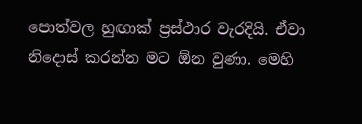පොත්වල හුඟාක් ප්‍රස්ථාර වැරදියි. ඒවා නිදොස් කරන්න මට ඕන වුණා. මෙහි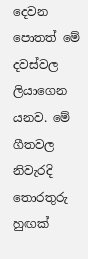දෙවන පොතත් මේ දවස්වල ලියාගෙන යනව. මේ ගීතවල නිවැරදි තොරතුරු හුඟක්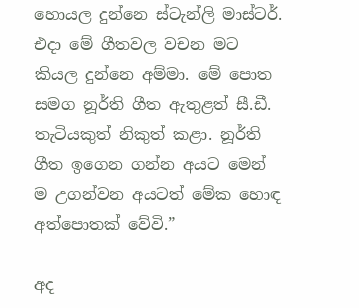හොයල දුන්නෙ ස්ටැන්ලි මාස්ටර්. එදා මේ ගීතවල වචන මට කියල දුන්නෙ අම්මා. මේ පොත සමග නූර්ති ගීත ඇතුළත් සී.ඩී. තැටියකුත් නිකුත් කළා. නූර්ති ගීත ඉගෙන ගන්න අයට මෙන් ම උගන්වන අයටත් මේක හොඳ අත්පොතක් වේවි.”

අද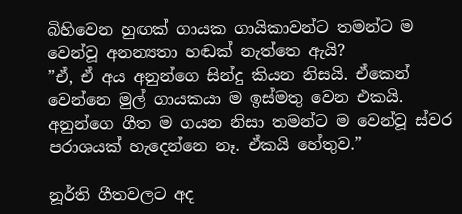බිහිවෙන හුඟක් ගායක ගායිකාවන්ට තමන්ට ම වෙන්වූ අනන්‍යතා හඬක් නැත්තෙ ඇයි?
”ඒ, ඒ අය අනුන්ගෙ සින්දු කියන නිසයි. ඒකෙන් වෙන්නෙ මුල් ගායකයා ම ඉස්මතු වෙන එකයි. අනුන්ගෙ ගීත ම ගයන නිසා තමන්ට ම වෙන්වූ ස්වර පරාශයක් හැදෙන්නෙ නෑ. ඒකයි හේතුව.”

නූර්ති ගීතවලට අද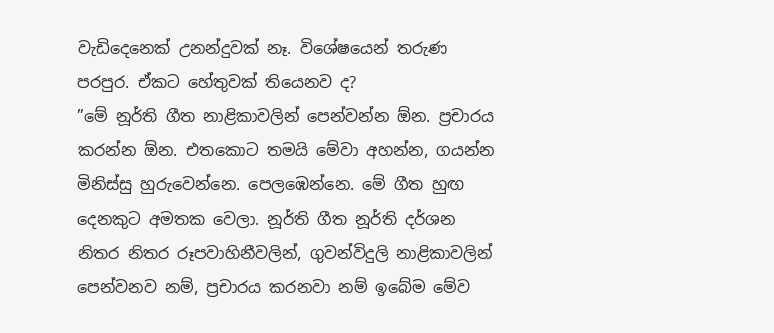වැඩිදෙනෙක් උනන්දුවක් නෑ. විශේෂයෙන් තරුණ පරපුර. ඒකට හේතුවක් තියෙනව ද?
”මේ නූර්ති ගීත නාළිකාවලින් පෙන්වන්න ඕන. ප්‍රචාරය කරන්න ඕන. එතකොට තමයි මේවා අහන්න, ගයන්න මිනිස්සු හුරුවෙන්නෙ. පෙලඹෙන්නෙ. මේ ගීත හුඟ දෙනකුට අමතක වෙලා. නූර්ති ගීත නූර්ති දර්ශන නිතර නිතර රූපවාහිනීවලින්, ගුවන්විදුලි නාළිකාවලින් පෙන්වනව නම්, ප්‍රචාරය කරනවා නම් ඉබේම මේව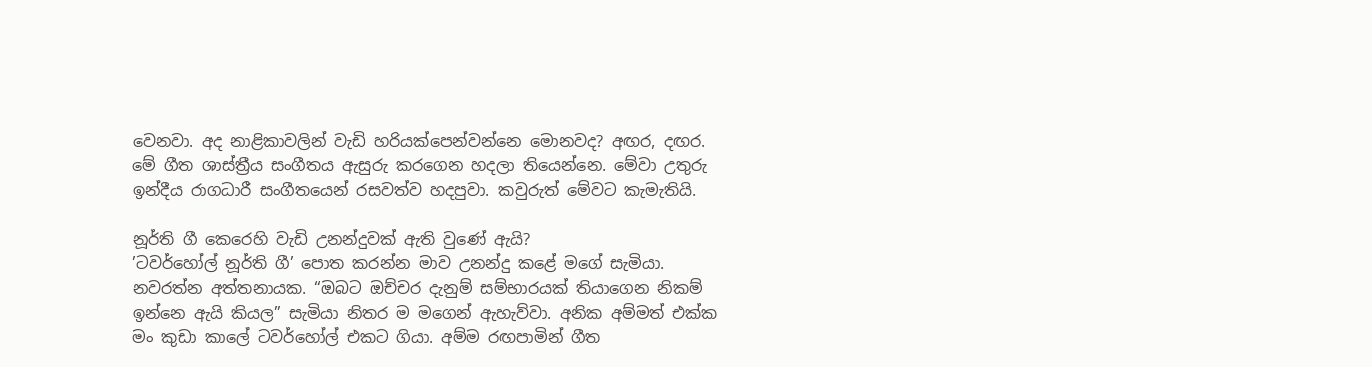වෙනවා. අද නාළිකාවලින් වැඩි හරියක්පෙන්වන්නෙ මොනවද? අඟර, දඟර. මේ ගීත ශාස්ත්‍රීය සංගීතය ඇසුරු කරගෙන හදලා තියෙන්නෙ. මේවා උතුරු ඉන්දීය රාගධාරී සංගීතයෙන් රසවත්ව හදපුවා. කවුරුත් මේවට කැමැතියි.

නූර්ති ගී කෙරෙහි වැඩි උනන්දුවක් ඇති වුණේ ඇයි?
’ටවර්හෝල් නූර්ති ගී’ පොත කරන්න මාව උනන්දු කළේ මගේ සැමියා. නවරත්න අත්තනායක. “ඔබට ඔච්චර දැනුම් සම්භාරයක් තියාගෙන නිකම් ඉන්නෙ ඇයි කියල” සැමියා නිතර ම මගෙන් ඇහැව්වා. අනික අම්මත් එක්ක මං කුඩා කාලේ ටවර්හෝල් එකට ගියා. අම්ම රඟපාමින් ගීත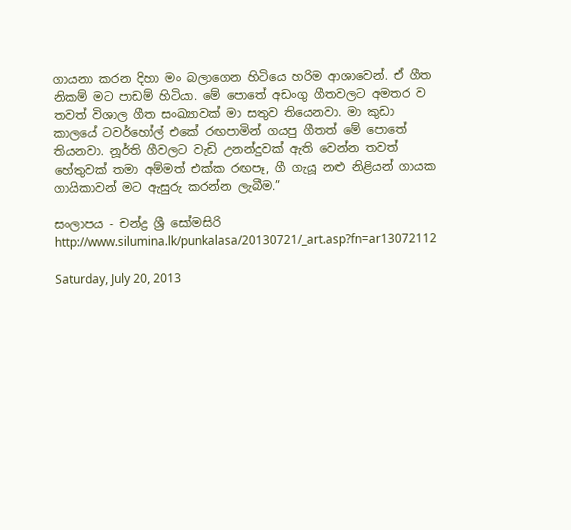ගායනා කරන දිහා මං බලාගෙන හිටියෙ හරිම ආශාවෙන්. ඒ ගීත නිකම් මට පාඩම් හිටියා. මේ පොතේ අඩංගු ගීතවලට අමතර ව තවත් විශාල ගීත සංඛ්‍යාවක් මා සතුව තියෙනවා. මා කුඩා කාලයේ ටවර්හෝල් එකේ රඟපාමින් ගයපු ගීතත් මේ පොතේ තියනවා. නූර්ති ගීවලට වැඩි උනන්දුවක් ඇති වෙන්න තවත් හේතුවක් තමා අම්මත් එක්ක රඟපෑ, ගී ගැයූ නළු නිළියන් ගායක ගායිකාවන් මට ඇසුරු කරන්න ලැබීම.”

සංලාපය - චන්ද්‍ර ශ්‍රී සෝමසිරි
http://www.silumina.lk/punkalasa/20130721/_art.asp?fn=ar13072112

Saturday, July 20, 2013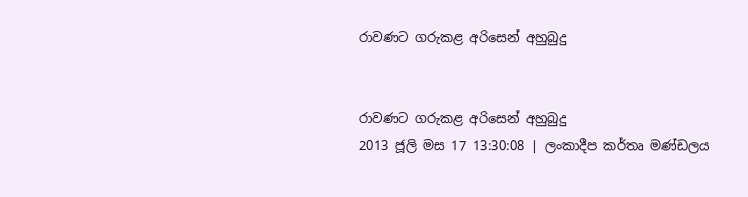රාවණට ගරුකළ අරිසෙන් අහුබුදු


රාවණට ගරුකළ අරිසෙන් අහුබුදු
2013 ජූලි මස 17 13:30:08 | ලංකාදීප කර්තෘ මණ්ඩලය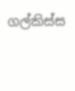ගල්කිස්ස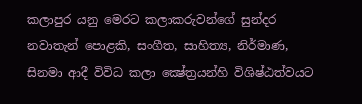කලාපුර යනු මෙරට කලාකරුවන්ගේ සුන්දර නවාතැන් පොළකි, සංගීත, සාහිත්‍ය, නිර්මාණ, සිනමා ආදී විවිධ කලා ක්‍ෂේත්‍රයන්හි විශිෂ්ඨත්වයට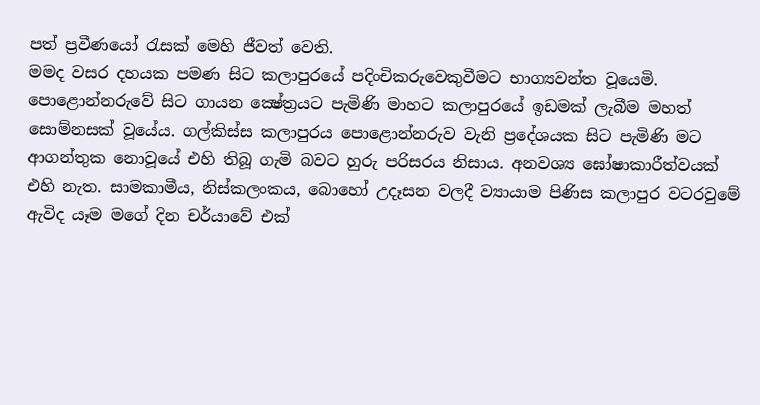පත් ප්‍රවීණයෝ රැසක් මෙහි ජීවත් වෙති.
මමද වසර දහයක පමණ සිට කලාපුරයේ පදිංචිකරුවෙකුවීමට භාග්‍යවන්ත වූයෙමි. පොළොන්නරුවේ සිට ගායන ක්‍ෂේත්‍රයට පැමිණි මාහට කලාපුරයේ ඉඩමක් ලැබීම මහත් සොම්නසක් වූයේය. ගල්කිස්ස කලාපුරය පොළොන්නරුව වැනි ප්‍රදේශයක සිට පැමිණි මට ආගන්තුක නොවූයේ එහි තිබූ ගැමි බවට හුරු පරිසරය නිසාය. අනවශ්‍ය ඝෝෂාකාරීත්වයක් එහි නැත. සාමකාමීය, නිස්කලංකය, බොහෝ උදෑසන වලදී ව්‍යායාම පිණිස කලාපුර වටරවුමේ ඇවිද යෑම මගේ දින චර්යාවේ එක්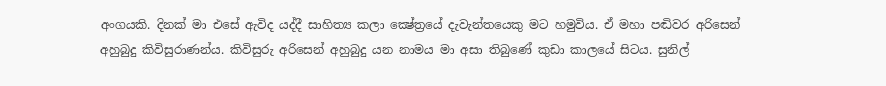අංගයකි. දිනක් මා එසේ ඇවිද යද්දී සාහිත්‍ය කලා ක්‍ෂේත්‍රයේ දැවැන්තයෙකු මට හමුවිය. ඒ මහා පඬිවර අරිසෙන් අහුබුදු කිවිසුරාණන්ය. කිවිසුරු අරිසෙන් අහුබුදු යන නාමය මා අසා තිබුණේ කුඩා කාලයේ සිටය. සුනිල්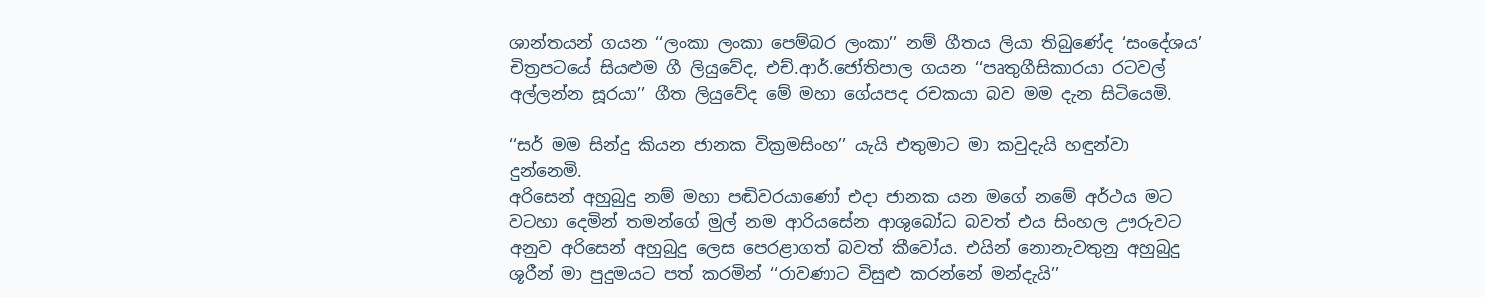ශාන්තයන් ගයන ‘‘ලංකා ලංකා පෙම්බර ලංකා’’ නම් ගීතය ලියා තිබුණේද ‘සංදේශය’ චිත්‍රපටයේ සියළුම ගී ලියුවේද, එච්.ආර්.ජෝතිපාල ගයන ‘‘පෘතුගීසිකාරයා රටවල් අල්ලන්න සූරයා’’ ගීත ලියුවේද මේ මහා ගේයපද රචකයා බව මම දැන සිටියෙමි.

‘‘සර් මම සින්දු කියන ජානක වික්‍රමසිංහ’’ යැයි එතුමාට මා කවුදැයි හඳුන්වා දුන්නෙමි.
අරිසෙන් අහුබුදු නම් මහා පඬිවරයාණෝ එදා ජානක යන මගේ නමේ අර්ථය මට වටහා දෙමින් තමන්ගේ මුල් නම ආරියසේන ආශුබෝධ බවත් එය සිංහල ඌරුවට අනුව අරිසෙන් අහුබුදු ලෙස පෙරළාගත් බවත් කීවෝය. එයින් නොනැවතුනු අහුබුදු ශූරීන් මා පුදුමයට පත් කරමින් ‘‘රාවණාට විසුළු කරන්නේ මන්දැයි’’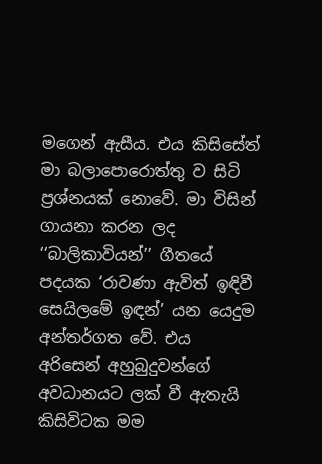මගෙන් ඇසීය. එය කිසිසේත් මා බලාපොරොත්තු ව සිටි ප්‍රශ්නයක් නොවේ. මා විසින් ගායනා කරන ලද ‘‘බාලිකාවියන්’’ ගීතයේ පදයක ‘රාවණා ඇවිත් ඉඳිවී සෙයිලමේ ඉඳන්’ යන යෙදුම අන්තර්ගත වේ. එය අරිසෙන් අහුබුදුවන්ගේ අවධානයට ලක් වී ඇතැයි කිසිවිටක මම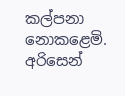කල්පනා නොකළෙමි.
අරිසෙන්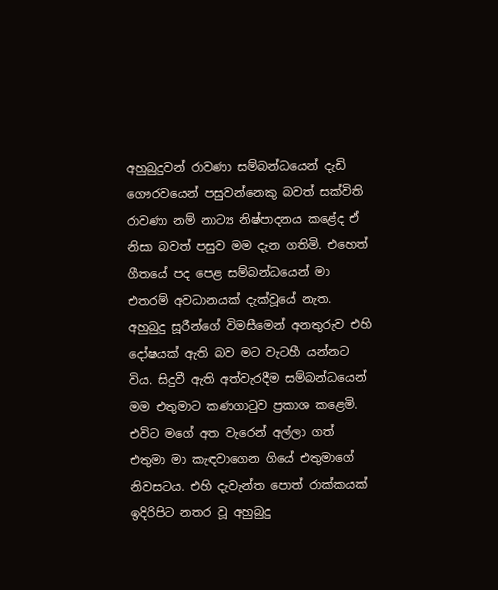අහුබුදුවන් රාවණා සම්බන්ධයෙන් දැඩි ගෞරවයෙන් පසුවන්නෙකු බවත් සක්විති රාවණා නම් නාට්‍ය නිෂ්පාදනය කළේද ඒ නිසා බවත් පසුව මම දැන ගතිමි. එහෙත් ගීතයේ පද පෙළ සම්බන්ධයෙන් මා එතරම් අවධානයක් දැක්වූයේ නැත. අහුබුදු සූරීන්ගේ විමසීමෙන් අනතුරුව එහි දෝෂයක් ඇති බව මට වැටහී යන්නට විය. සිදුවී ඇති අත්වැරදීම සම්බන්ධයෙන් මම එතුමාට කණගාටුව ප්‍රකාශ කළෙමි.
එවිට මගේ අත වැරෙන් අල්ලා ගත් එතුමා මා කැඳවාගෙන ගියේ එතුමාගේ නිවසටය. එහි දැවැන්ත පොත් රාක්කයක් ඉදිරිපිට නතර වූ අහුබුදු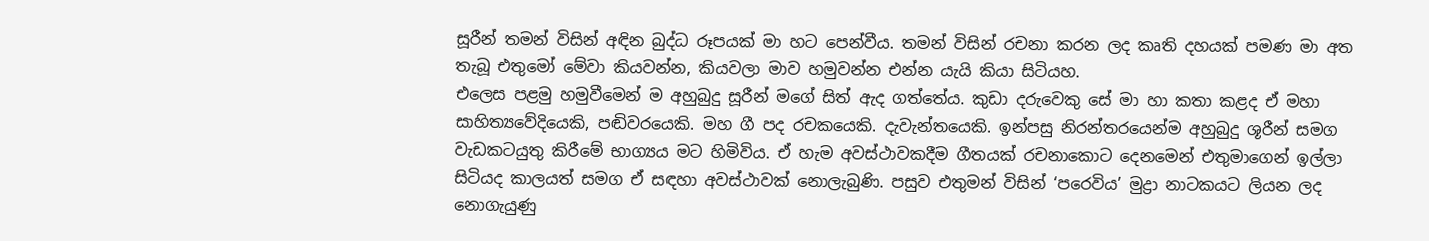සූරීන් තමන් විසින් අඳින බුද්ධ රූපයක් මා හට පෙන්වීය. තමන් විසින් රචනා කරන ලද කෘති දහයක් පමණ මා අත තැබූ එතුමෝ මේවා කියවන්න, කියවලා මාව හමුවන්න එන්න යැයි කියා සිටියහ.
එලෙස පළමු හමුවීමෙන් ම අහුබුදු සූරීන් මගේ සිත් ඇද ගත්තේය. කුඩා දරුවෙකු සේ මා හා කතා කළද ඒ මහා සාහිත්‍යවේදියෙකි, පඬිවරයෙකි. මහ ගී පද රචකයෙකි. දැවැන්තයෙකි. ඉන්පසු නිරන්තරයෙන්ම අහුබුදු ශූරීන් සමග වැඩකටයුතු කිරීමේ භාග්‍යය මට හිමිවිය. ඒ හැම අවස්ථාවකදීම ගීතයක් රචනාකොට දෙනමෙන් එතුමාගෙන් ඉල්ලා සිටියද කාලයත් සමග ඒ සඳහා අවස්ථාවක් නොලැබුණි. පසුව එතුමන් විසින් ‘පරෙවිය’ මුද්‍රා නාටකයට ලියන ලද නොගැයුණු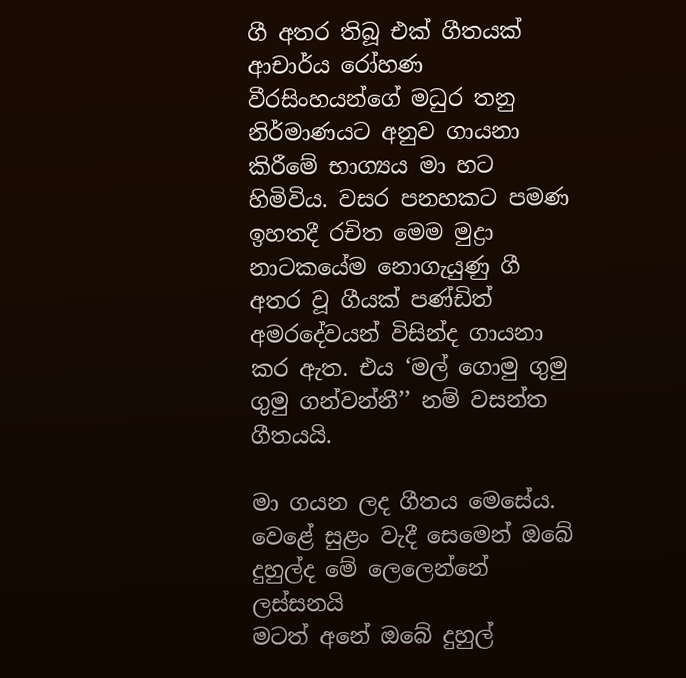ගී අතර තිබූ එක් ගීතයක් ආචාර්ය රෝහණ වීරසිංහයන්ගේ මධුර තනු නිර්මාණයට අනුව ගායනා කිරීමේ භාග්‍යය මා හට හිමිවිය. වසර පනහකට පමණ ඉහතදී රචිත මෙම මුද්‍රා නාටකයේම නොගැයුණු ගී අතර වූ ගීයක් පණ්ඩිත් අමරදේවයන් විසින්ද ගායනා කර ඇත. එය ‘මල් ගොමු ගුමු ගුමු ගන්වන්නී’’ නම් වසන්ත ගීතයයි.

මා ගයන ලද ගීතය මෙසේය.
වෙළේ සුළං වැදී සෙමෙන් ඔබේ
දුහුල්ද මේ ලෙලෙන්නේ ලස්සනයි
මටත් අනේ ඔබේ දුහුල්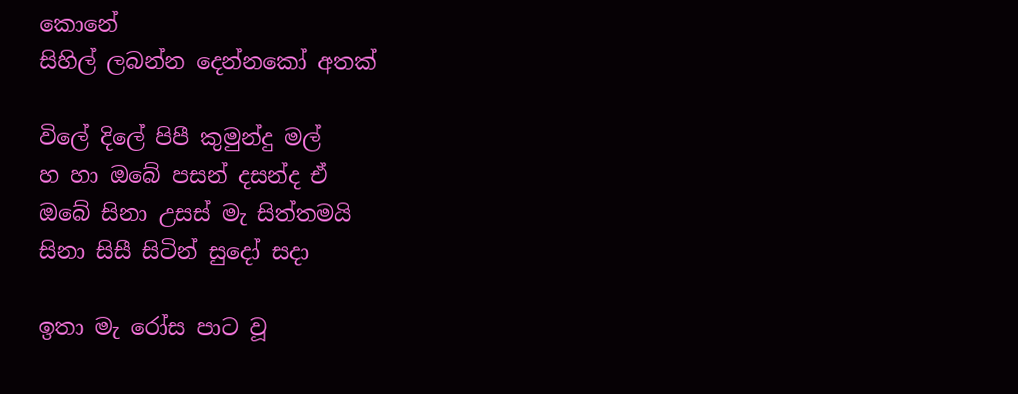කොනේ
සිහිල් ලබන්න දෙන්නකෝ අතක්

විලේ දිලේ පිපී කුමුන්දු මල්
හ හා ඔබේ පසන් දසන්ද ඒ
ඔබේ සිනා උසස් මැ සිත්තමයි
සිනා සිසී සිටින් සුදෝ සදා

ඉතා මැ රෝස පාට වූ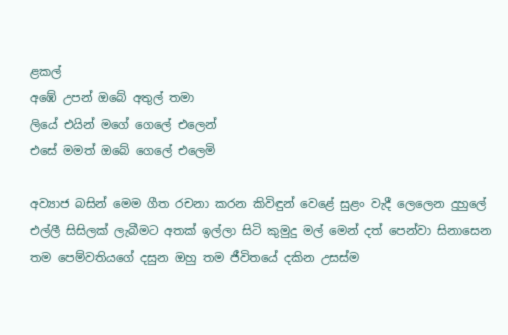ළකල්
අඹේ උපන් ඔබේ අතුල් තමා
ලියේ එයින් මගේ ගෙලේ එලෙන්
එසේ මමත් ඔබේ ගෙලේ එලෙමි

අව්‍යාජ බසින් මෙම ගීත රචනා කරන කිවිඳුන් වෙළේ සුළං වැදී ලෙලෙන දුහුලේ එල්ලී සිසිලක් ලැබීමට අතක් ඉල්ලා සිටි කුමුදු මල් මෙන් දත් පෙන්වා සිනාසෙන තම පෙම්වතියගේ දසුන ඔහු තම ජීවිතයේ දකින උසස්ම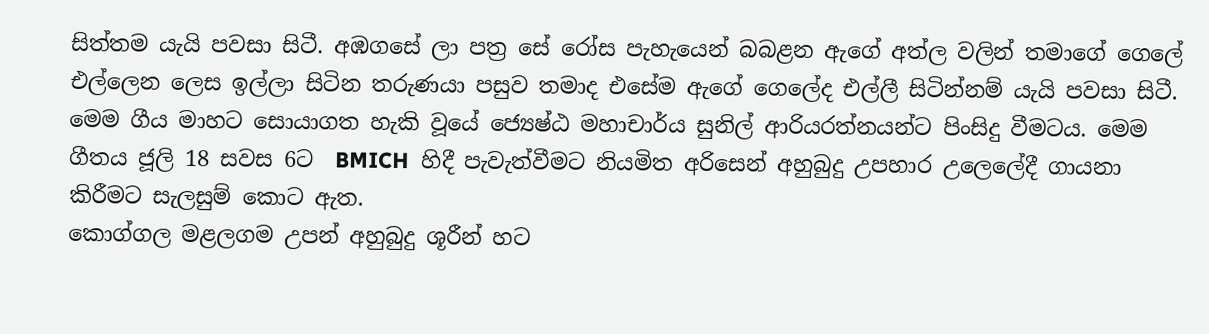සිත්තම යැයි පවසා සිටී. අඹගසේ ලා පත්‍ර සේ රෝස පැහැයෙන් බබළන ඇගේ අත්ල වලින් තමාගේ ගෙලේ එල්ලෙන ලෙස ඉල්ලා සිටින තරුණයා පසුව තමාද එසේම ඇගේ ගෙලේද එල්ලී සිටින්නම් යැයි පවසා සිටී.
මෙම ගීය මාහට සොයාගත හැකි වූයේ ජ්‍යෙෂ්ඨ මහාචාර්ය සුනිල් ආරියරත්නයන්ට පිංසිදු වීමටය. මෙම ගීතය ජූලි 18 සවස 6ට  BMICH  හිදී පැවැත්වීමට නියමිත අරිසෙන් අහුබුදු උපහාර උලෙලේදී ගායනා කිරීමට සැලසුම් කොට ඇත.
කොග්ගල මළලගම උපන් අහුබුදු ශූරීන් හට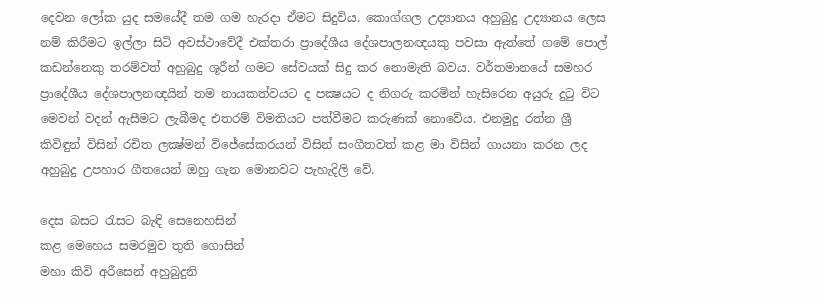දෙවන ලෝක යුද සමයේදී තම ගම හැරදා ඒමට සිදුවිය. කොග්ගල උද්‍යානය අහුබුදු උද්‍යානය ලෙස නම් කිරීමට ඉල්ලා සිටි අවස්ථාවේදී එක්තරා ප්‍රාදේශීය දේශපාලනඥයකු පවසා ඇත්තේ ගමේ පොල් කඩන්නෙකු තරම්වත් අහුබුදු ශූරීන් ගමට සේවයක් සිදු කර නොමැති බවය. වර්තමානයේ සමහර ප්‍රාදේශීය දේශපාලනඥයින් තම නායකත්වයට ද පක්‍ෂයට ද නිගරු කරමින් හැසිරෙන අයුරු දුටු විට මෙවන් වදන් ඇසීමට ලැබීමද එතරම් විමතියට පත්වීමට කරුණක් නොවේය. එනමුදු රත්න ශ්‍රී කිවිඳුන් විසින් රචිත ලක්‍ෂ්මන් විජේසේකරයන් විසින් සංගීතවත් කළ මා විසින් ගායනා කරන ලද අහුබුදු උපහාර ගීතයෙන් ඔහු ගැන මොනවට පැහැදිලි වේ.

දෙස බසට රැසට බැඳි සෙනෙහසින්
කළ මෙහෙය සමරමුව තුති ගොසින්
මහා කිවි අරීසෙන් අහුබුදුනි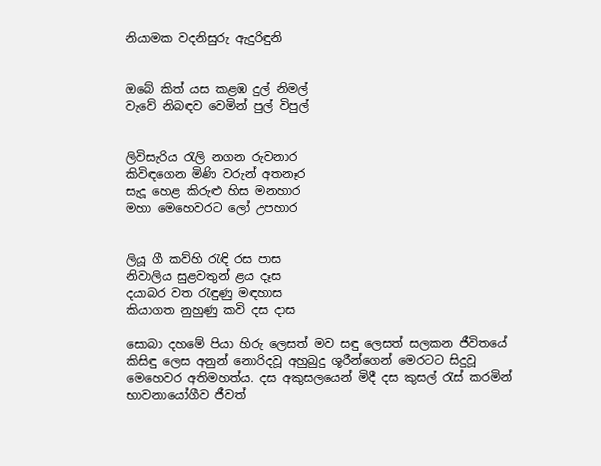නියාමක වදනිසුරු ඇදුරිඳුනි


ඔබේ කිත් යස කළඹ දුල් නිමල්
වැවේ නිබඳව වෙමින් පුල් විපුල්


ලිවිසැරිය රැලි නගන රුවනාර
කිවිඳගෙන මිණි වරුන් අතනෑර
සැදූ හෙළ කිරුළු හිස මනහාර
මහා මෙහෙවරට ලෝ උපහාර


ලියූ ගී කව්හි රැඳි රස පාස
නිවාලිය සුළවතුන් ළය දෑස
දයාබර වත රැඳුණු මඳහාස
කියාගත නුහුණු කවි දස දාස

සොබා දහමේ පියා හිරු ලෙසත් මව සඳු ලෙසත් සලකන ජීවිතයේ කිසිඳු ලෙස අනුන් නොරිදවූ අහුබුදු ශූරීන්ගෙන් මෙරටට සිදුවූ මෙහෙවර අතිමහත්ය. දස අකුසලයෙන් මිදී දස කුසල් රැස් කරමින් භාවනායෝගීව ජීවත්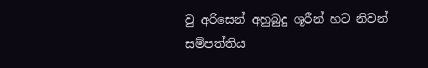වු අරිසෙන් අහුබුදු ශූරීන් හට නිවන් සම්පත්තිය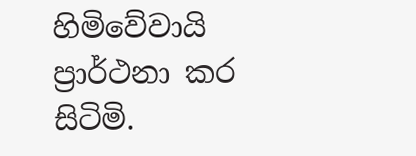හිමිවේවායි ප්‍රාර්ථනා කර සිටිමි.